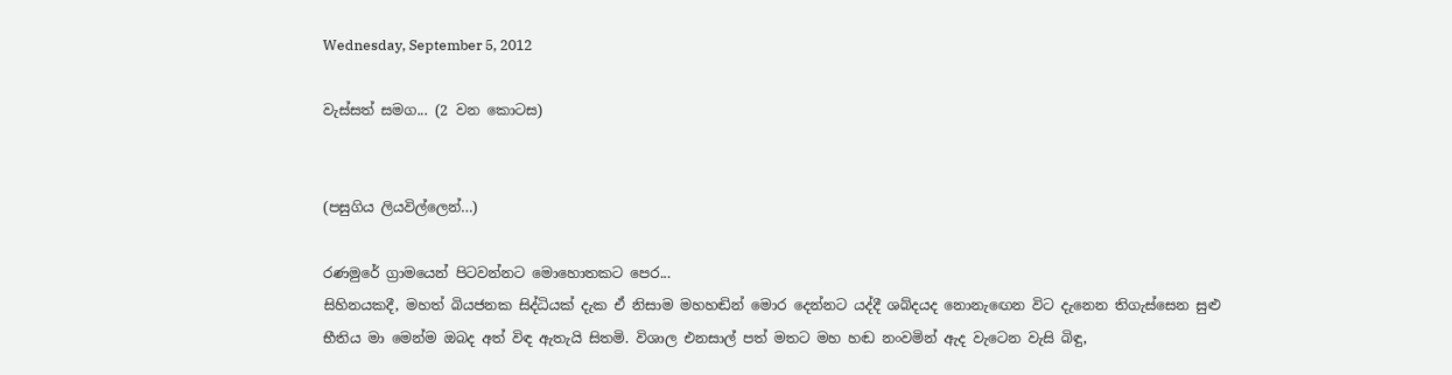Wednesday, September 5, 2012

වැස්සත් සමග... (2 වන කොටස)


(පසුගිය ලියවිල්ලෙන්...)

රණමුරේ ග්‍රාමයෙන් පිටවන්නට මොහොතකට පෙර...
සිහිනයකදී, මහත් බියජනක සිද්ධියක් දැක ඒ නිසාම මහහඬින් මොර දෙන්නට යද්දී ශබ්දයද නොනැඟෙන විට දැනෙන තිගැස්සෙන සුළු භීතිය මා මෙන්ම ඔබද අත් විඳ ඇතැයි සිතමි. විශාල එනසාල් පත් මතට මහ හඬ නංවමින් ඇද වැටෙන වැසි බිඳු,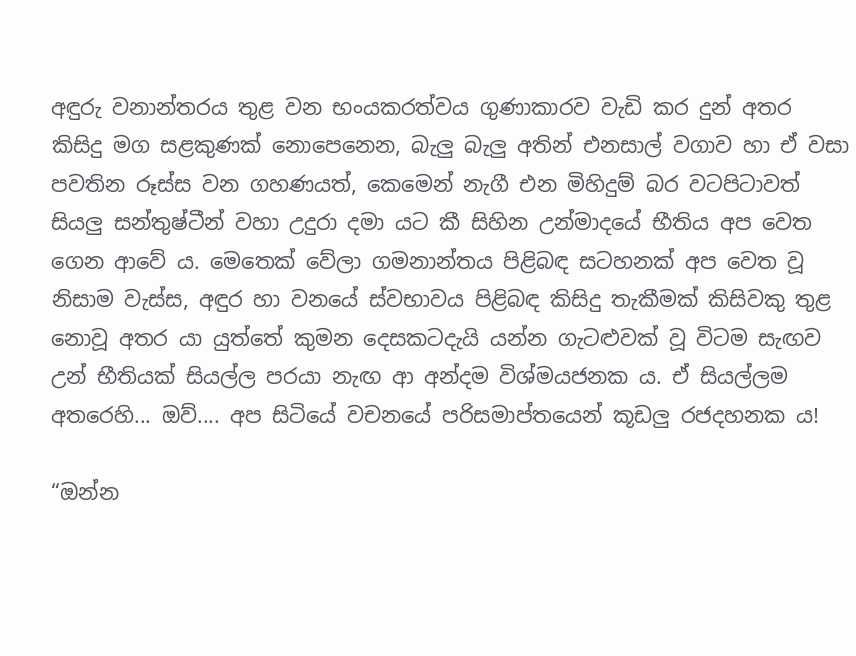අඳුරු වනාන්තරය තුළ වන භංයකරත්වය ගුණාකාරව වැඩි කර දුන් අතර කිසිදු මග සළකුණක් නොපෙනෙන, බැලු බැලු අතින් එනසාල් වගාව හා ඒ වසා පවතින රූස්ස වන ගහණයත්, කෙමෙන් නැගී එන මිහිදුම් බර වටපිටාවත් සියලු සන්තුෂ්ටීන් වහා උදුරා දමා යට කී සිහින උන්මාදයේ භීතිය අප වෙත ගෙන ආවේ ය. මෙතෙක් වේලා ගමනාන්තය පිළිබඳ සටහනක් අප වෙත වූ නිසාම වැස්ස, අඳුර හා වනයේ ස්වභාවය පිළිබඳ කිසිදු තැකීමක් කිසිවකු තුළ නොවූ අතර යා යුත්තේ කුමන දෙසකටදැයි යන්න ගැටළුවක් වූ විටම සැඟව උන් භීතියක් සියල්ල පරයා නැඟ ආ අන්දම විශ්මයජනක ය. ඒ සියල්ලම අතරෙහි... ඔව්.... අප සිටියේ වචනයේ පරිසමාප්තයෙන් කූඩලු රජදහනක ය!

“ඔන්න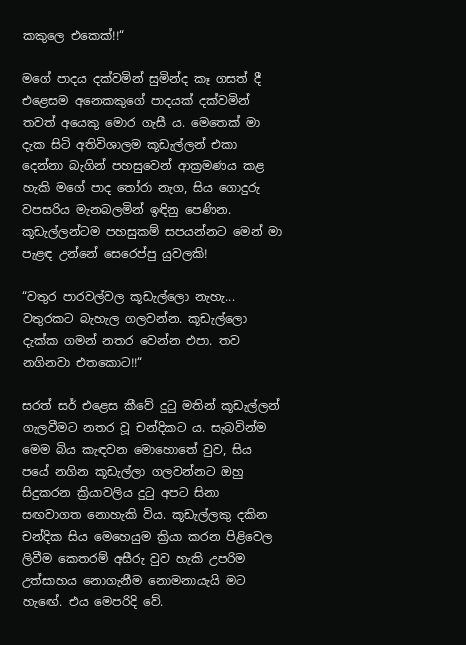කකුලෙ එකෙක්!!“

මගේ පාදය දක්වමින් සුමින්ද කෑ ගසත් දී එළෙසම අනෙකකුගේ පාදයක් දක්වමින් තවත් අයෙකු මොර ගැසී ය. මෙතෙක් මා දැක සිටි අතිවිශාලම කූඩැල්ලන් එකා දෙන්නා බැගින් පහසුවෙන් ආක්‍රමණය කළ හැකි මගේ පාද තෝරා නැග, සිය ගොදුරු වපසරිය මැනබලමින් ඉඳිනු පෙණින. කූඩැල්ලන්ටම පහසුකම් සපයන්නට මෙන් මා පැළඳ උන්නේ සෙරෙප්පු යුවලකි!

“වතුර පාරවල්වල කූඩැල්ලො නැහැ... වතුරකට බැහැල ගලවන්න. කූඩැල්ලො දැක්ක ගමන් නතර වෙන්න එපා. තව නගිනවා එතකොට!!“

සරත් සර් එළෙස කීවේ දුටු මතින් කූඩැල්ලන් ගැලවීමට නතර වූ චන්දිකට ය. සැබවින්ම මෙම බිය කැඳවන මොහොතේ වුව, සිය පයේ නගින කූඩැල්ලා ගලවන්නට ඔහු සිදුකරන ක්‍රියාවලිය දුටු අපට සිනා සඟවාගත නොහැකි විය. කූඩැල්ලකු දකින චන්දික සිය මෙහෙයුම ක්‍රියා කරන පිළිවෙල ලිවීම කෙතරම් අසීරු වුව හැකි උපරිම උත්සාහය නොගැනීම නොමනායැයි මට හැඟේ. එය මෙපරිදි වේ.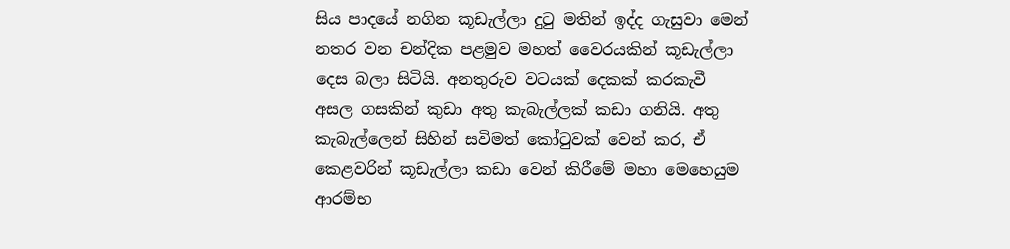සිය පාදයේ නගින කූඩැල්ලා දුටු මතින් ඉද්ද ගැසුවා මෙන් නතර වන චන්දික පළමුව මහත් වෛරයකින් කූඩැල්ලා දෙස බලා සිටියි. අනතුරුව වටයක් දෙකක් කරකැවී අසල ගසකින් කුඩා අතු කැබැල්ලක් කඩා ගනියි. අතු කැබැල්ලෙන් සිහින් සවිමත් කෝටුවක් වෙන් කර, ඒ කෙළවරින් කූඩැල්ලා කඩා වෙන් කිරීමේ මහා මෙහෙයුම ආරම්භ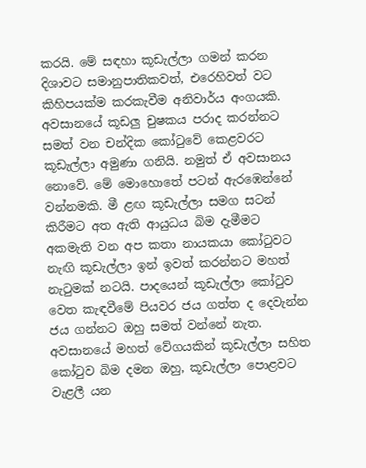කරයි. මේ සඳහා කූඩැල්ලා ගමන් කරන දිශාවට සමානුපාතිකවත්, එරෙහිවත් වට කිහිපයක්ම කරකැවීම අනිවාර්ය අංගයකි. අවසානයේ කූඩලු චුෂකය පරාද කරන්නට සමත් වන චන්දික කෝටුවේ කෙළවරට කූඩැල්ලා අමුණා ගනියි. නමුත් ඒ අවසානය නොවේ. මේ මොහොතේ පටන් ඇරඹෙන්නේ වන්නමකි. මී ළඟ කූඩැල්ලා සමග සටන් කිරීමට අත ඇති ආයුධය බිම දැමීමට අකමැති වන අප කතා නායකයා කෝටුවට නැඟි කූඩැල්ලා ඉන් ඉවත් කරන්නට මහත් නැටුමක් නටයි. පාදයෙන් කූඩැල්ලා කෝටුව වෙත කැඳවීමේ පියවර ජය ගත්ත ද දෙවැන්න ජය ගන්නට ඔහු සමත් වන්නේ නැත. අවසානයේ මහත් වේගයකින් කූඩැල්ලා සහිත කෝටුව බිම දමන ඔහු, කූඩැල්ලා පොළවට වැළලී යන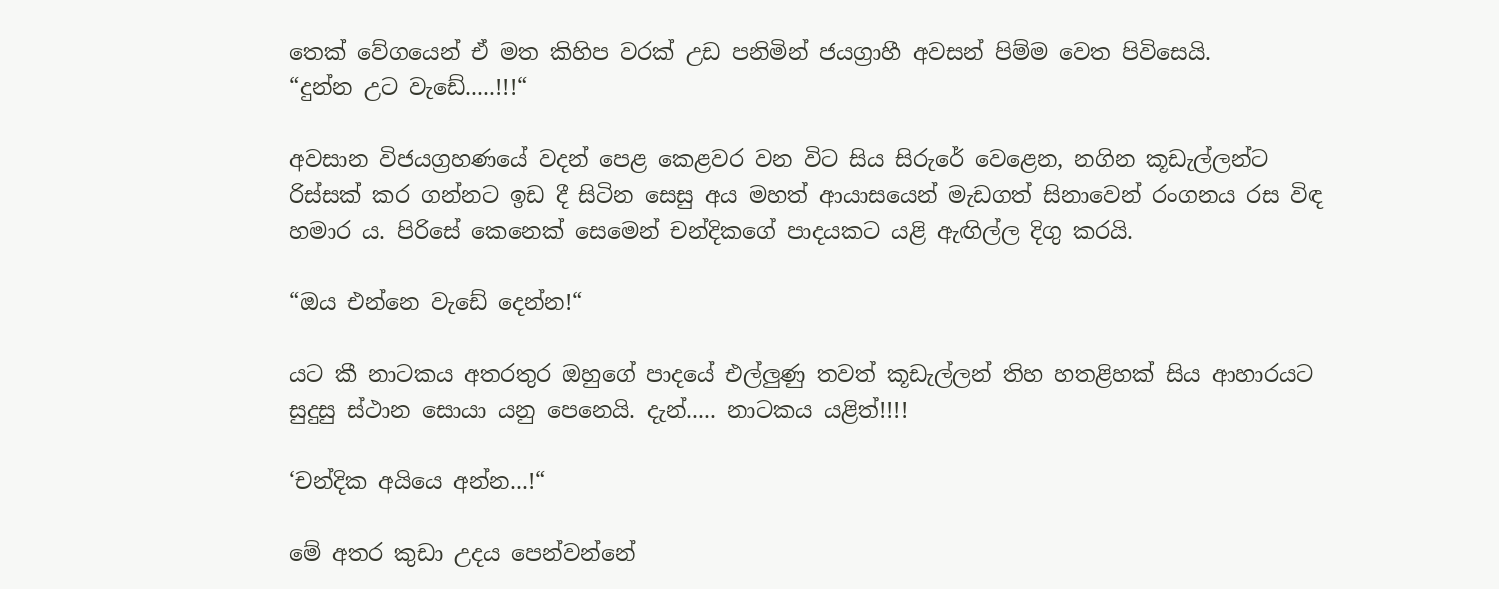තෙක් වේගයෙන් ඒ මත කිහිප වරක් උඩ පනිමින් ජයග්‍රාහී අවසන් පිම්ම වෙත පිවිසෙයි.
“දුන්න උට වැඩේ.....!!!“

අවසාන විජයග්‍රහණයේ වදන් පෙළ කෙළවර වන විට සිය සිරුරේ වෙළෙන, නගින කූඩැල්ලන්ට රිස්සක් කර ගන්නට ඉඩ දී සිටින සෙසු අය මහත් ආයාසයෙන් මැඩගත් සිනාවෙන් රංගනය රස විඳ හමාර ය. පිරිසේ කෙනෙක් සෙමෙන් චන්දිකගේ පාදයකට යළි ඇඟිල්ල දිගු කරයි.

“ඔය එන්නෙ වැඩේ දෙන්න!“

යට කී නාටකය අතරතුර ඔහුගේ පාදයේ එල්ලුණු තවත් කූඩැල්ලන් තිහ හතළිහක් සිය ආහාරයට සුදුසු ස්ථාන සොයා යනු පෙනෙයි. දැන්..... නාටකය යළිත්!!!!

‘චන්දික අයියෙ අන්න...!“

මේ අතර කුඩා උදය පෙන්වන්නේ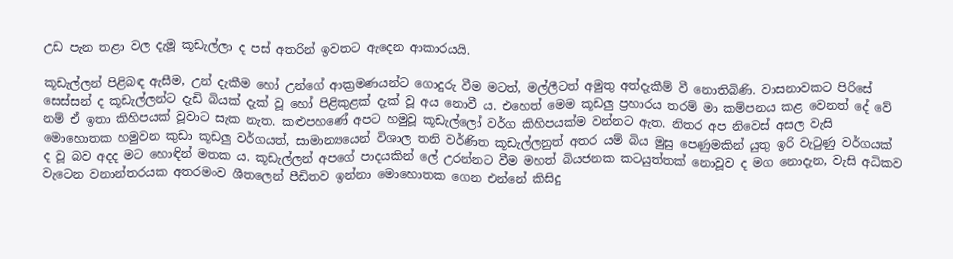උඩ පැන තළා වල දැමූ කූඩැල්ලා ද පස් අතරින් ඉවතට ඇදෙන ආකාරයයි.

කූඩැල්ලන් පිළිබඳ ඇසීම, උන් දැකීම හෝ උන්ගේ ආක්‍රමණයන්ට ගොදුරු වීම මටත්, මල්ලීටත් අමුතු අත්දැකීම් වී නොතිබිණි. වාසනාවකට පිරිසේ සෙස්සන් ද කූඩැල්ලන්ට දැඩි බියක් දැක් වූ හෝ පිළිකුළක් දැක් වූ අය නොවී ය. එහෙත් මෙම කූඩලු ප්‍රහාරය තරම් මා කම්පනය කළ වෙනත් දේ වේ නම් ඒ ඉතා කිහිපයක් වූවාට සැක නැත. කළුපහණේ අපට හමුවූ කූඩැල්ලෝ වර්ග කිහිපයක්ම වන්නට ඇත. නිතර අප නිවෙස් අසල වැසි මොහොතක හමුවන කුඩා කූඩලු වර්ගයත්, සාමාන්‍යයෙන් විශාල තනි වර්ණිත කූඩැල්ලනුත් අතර යම් බිය මුසු පෙණුමකින් යුතු ඉරි වැටුණු වර්ගයක් ද වූ බව අදද මට හොඳින් මතක ය. කූඩැල්ලන් අපගේ පාදයකින් ලේ උරන්නට වීම මහත් බියජනක කටයුත්තක් නොවූව ද මග නොදැන, වැසි අධිකව වැටෙන වනාන්තරයක අතරමංව ශීතලෙන් පීඩිතව ඉන්නා මොහොතක ගෙන එන්නේ කිසිදු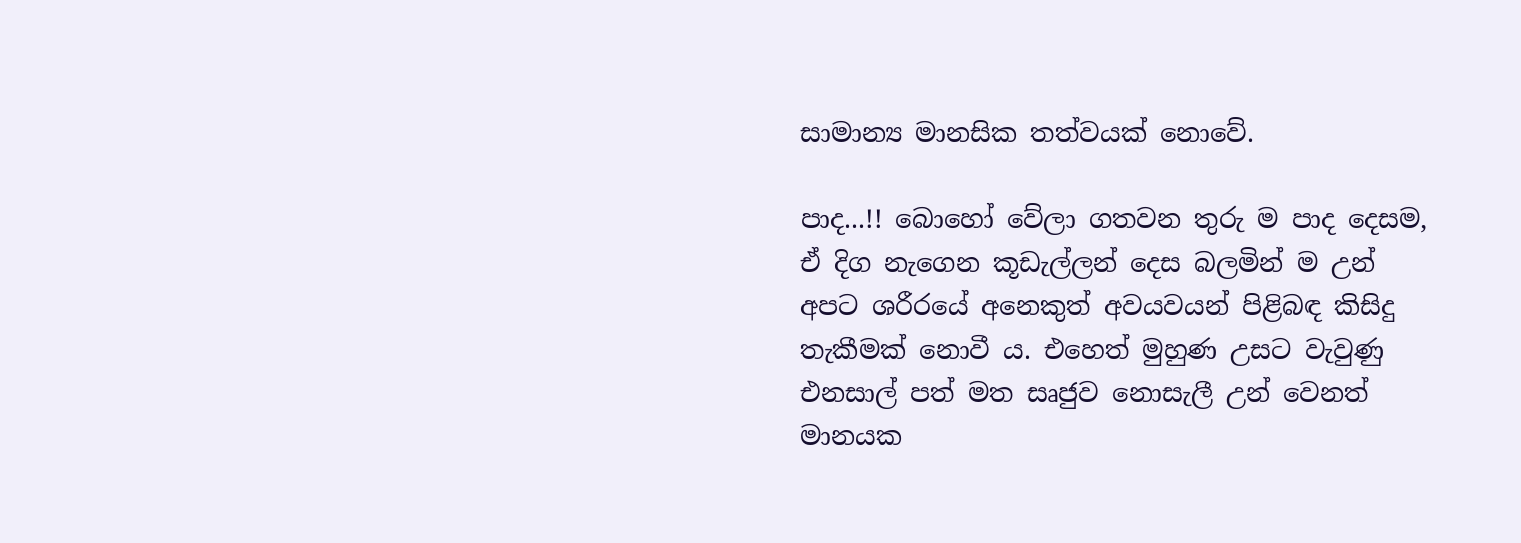සාමාන්‍ය මානසික තත්වයක් නොවේ.

පාද...!! බොහෝ වේලා ගතවන තුරු ම පාද දෙසම, ඒ දිග නැගෙන කූඩැල්ලන් දෙස බලමින් ම උන් අපට ශරීරයේ අනෙකුත් අවයවයන් පිළිබඳ කිසිදු තැකීමක් නොවී ය. එහෙත් මුහුණ උසට වැවුණු එනසාල් පත් මත සෘජුව නොසැලී උන් වෙනත් මානයක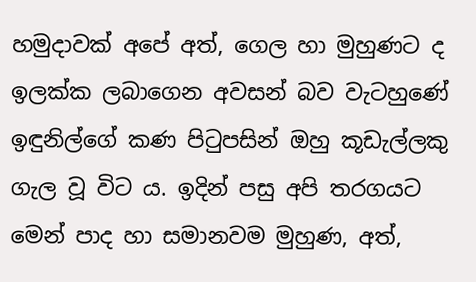හමුදාවක් අපේ අත්, ගෙල හා මුහුණට ද ඉලක්ක ලබාගෙන අවසන් බව වැටහුණේ ඉඳුනිල්ගේ කණ පිටුපසින් ඔහු කූඩැල්ලකු ගැල වූ විට ය. ඉදින් පසු අපි තරගයට මෙන් පාද හා සමානවම මුහුණ, අත්,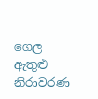ගෙල ඇතුළු නිරාවරණ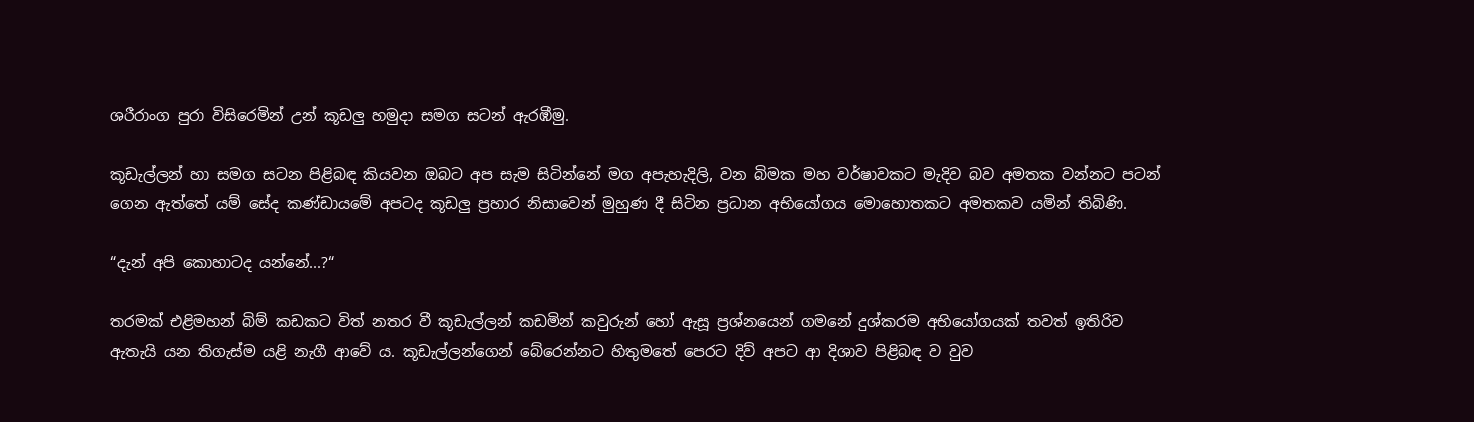ශරීරාංග පුරා විසිරෙමින් උන් කූඩලු හමුදා සමග සටන් ඇරඹීමු.

කූඩැල්ලන් හා සමග සටන පිළිබඳ කියවන ඔබට අප සැම සිටින්නේ මග අපැහැදිලි, වන බිමක මහ වර්ෂාවකට මැදිව බව අමතක වන්නට පටන් ගෙන ඇත්තේ යම් සේද කණ්ඩායමේ අපටද කූඩලු ප්‍රහාර නිසාවෙන් මුහුණ දී සිටින ප්‍රධාන අභියෝගය මොහොතකට අමතකව යමින් තිබිණි.

“දැන් අපි කොහාටද යන්නේ...?“

තරමක් එළිමහන් බිම් කඩකට විත් නතර වී කූඩැල්ලන් කඩමින් කවුරුන් හෝ ඇසූ ප්‍රශ්නයෙන් ගමනේ දුශ්කරම අභියෝගයක් තවත් ඉතිරිව ඇතැයි යන තිගැස්ම යළි නැගී ආවේ ය. කූඩැල්ලන්ගෙන් බේරෙන්නට හිතුමතේ පෙරට දිව් අපට ආ දිශාව පිළිබඳ ව වුව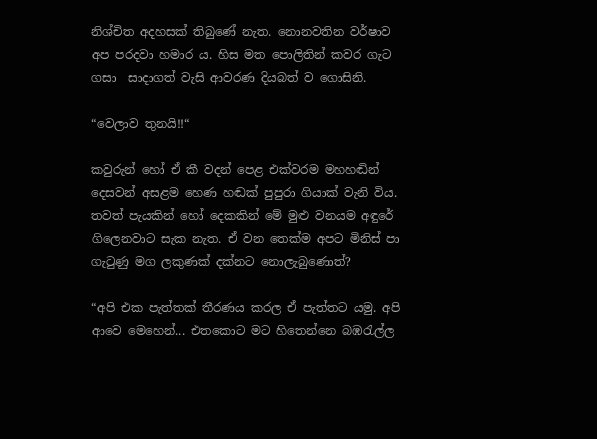නිශ්චිත අදහසක් තිබුණේ නැත. නොනවතින වර්ෂාව අප පරදවා හමාර ය. හිස මත පොලිතින් කවර ගැට ගසා  සාදාගත් වැසි ආවරණ දියබත් ව ගොසිනි.

“වෙලාව තුනයි!!“

කවුරුන් හෝ ඒ කී වදන් පෙළ එක්වරම මහහඬින් දෙසවන් අසළම හෙණ හඬක් පුපුරා ගියාක් වැනි විය. තවත් පැයකින් හෝ දෙකකින් මේ මුළු වනයම අඳුරේ ගිලෙනවාට සැක නැත. ඒ වන තෙක්ම අපට මිනිස් පා ගැටුණු මග ලකුණක් දක්නට නොලැබුණොත්?

“අපි එක පැත්තක් තීරණය කරල ඒ පැත්තට යමු. අපි ආවෙ මෙහෙන්... එතකොට මට හිතෙන්නෙ බඹරැල්ල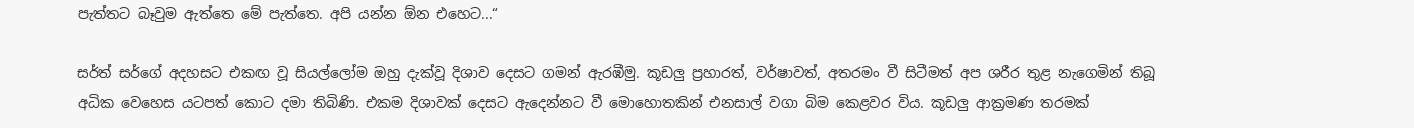පැත්තට බෑවුම ඇත්තෙ මේ පැත්තෙ. අපි යන්න ඕන එහෙට...“

සර්ත් සර්ගේ අදහසට එකඟ වූ සියල්ලෝම ඔහු දැක්වූ දිශාව දෙසට ගමන් ඇරඹීමු. කූඩලු ප්‍රහාරත්, වර්ෂාවත්, අතරමං වී සිටීමත් අප ශරීර තුළ නැගෙමින් තිබූ අධික වෙහෙස යටපත් කොට දමා තිබිණි. එකම දිශාවක් දෙසට ඇදෙන්නට වී මොහොතකින් එනසාල් වගා බිම කෙළවර විය. කූඩලු ආක්‍රමණ තරමක්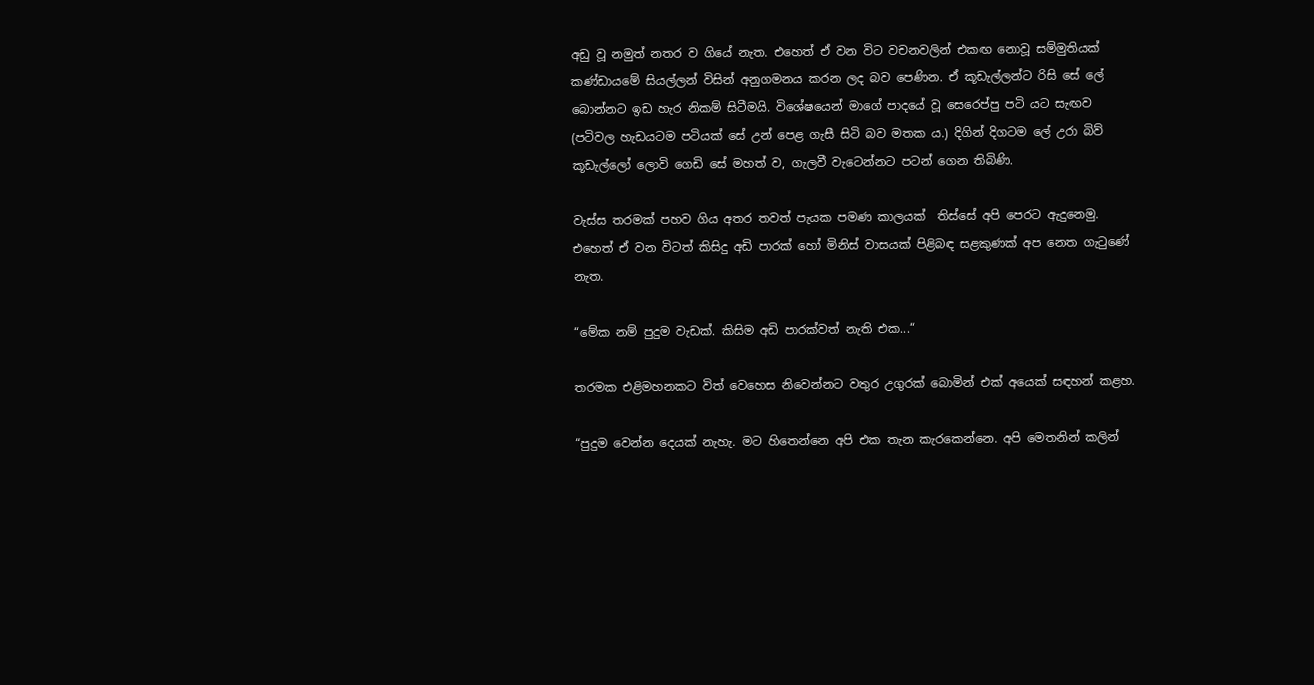අඩු වූ නමුත් නතර ව ගියේ නැත. එහෙත් ඒ වන විට වචනවලින් එකඟ නොවූ සම්මුතියක් කණ්ඩායමේ සියල්ලන් විසින් අනුගමනය කරන ලද බව පෙණින. ඒ කූඩැල්ලන්ට රිසි සේ ලේ බොන්නට ඉඩ හැර නිකම් සිටීමයි. විශේෂයෙන් මාගේ පාදයේ වූ සෙරෙප්පු පටි යට සැඟව (පටිවල හැඩයටම පටියක් සේ උන් පෙළ ගැසී සිටි බව මතක ය.) දිගින් දිගටම ලේ උරා බිව් කූඩැල්ලෝ ලොවි ගෙඩි සේ මහත් ව, ගැලවී වැටෙන්නට පටන් ගෙන තිබිණි.

වැස්ස තරමක් පහව ගිය අතර තවත් පැයක පමණ කාලයක්  තිස්සේ අපි පෙරට ඇදුනෙමු. එහෙත් ඒ වන විටත් කිසිදු අඩි පාරක් හෝ මිනිස් වාසයක් පිළිබඳ සළකුණක් අප නෙත ගැටුණේ නැත.

“මේක නම් පුදුම වැඩක්. කිසිම අඩි පාරක්වත් නැති එක...“

තරමක එළිමහනකට විත් වෙහෙස නිවෙන්නට වතුර උගුරක් බොමින් එක් අයෙක් සඳහන් කළහ.

“පුදුම වෙන්න දෙයක් නැහැ. මට හිතෙන්නෙ අපි එක තැන කැරකෙන්නෙ. අපි මෙතනින් කලින්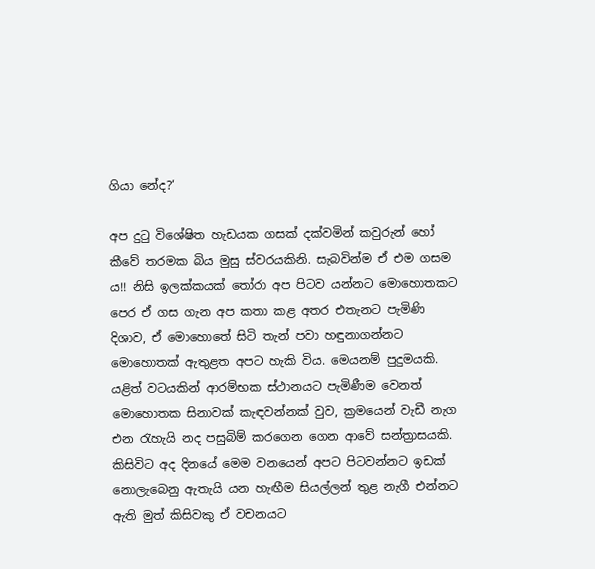ගියා නේද?‘

අප දුටු විශේෂිත හැඩයක ගසක් දක්වමින් කවුරුන් හෝ කීවේ තරමක බිය මුසු ස්වරයකිනි. සැබවින්ම ඒ එම ගසම ය!! නිසි ඉලක්කයක් තෝරා අප පිටව යන්නට මොහොතකට පෙර ඒ ගස ගැන අප කතා කළ අතර එතැනට පැමිණි දිශාව, ඒ මොහොතේ සිටි තැන් පවා හඳුනාගන්නට මොහොතක් ඇතුළත අපට හැකි විය. මෙයනම් පුදුමයකි. යළිත් වටයකින් ආරම්භක ස්ථානයට පැමිණීම වෙනත් මොහොතක සිනාවක් කැඳවන්නක් වුව, ක්‍රමයෙන් වැඩී නැග එන රැහැයි නද පසුබිම් කරගෙන ගෙන ආවේ සන්ත්‍රාසයකි. කිසිවිට අද දිනයේ මෙම වනයෙන් අපට පිටවන්නට ඉඩක් නොලැබෙනු ඇතැයි යන හැඟීම සියල්ලන් තුළ නැගී එන්නට ඇති මුත් කිසිවකු ඒ වචනයට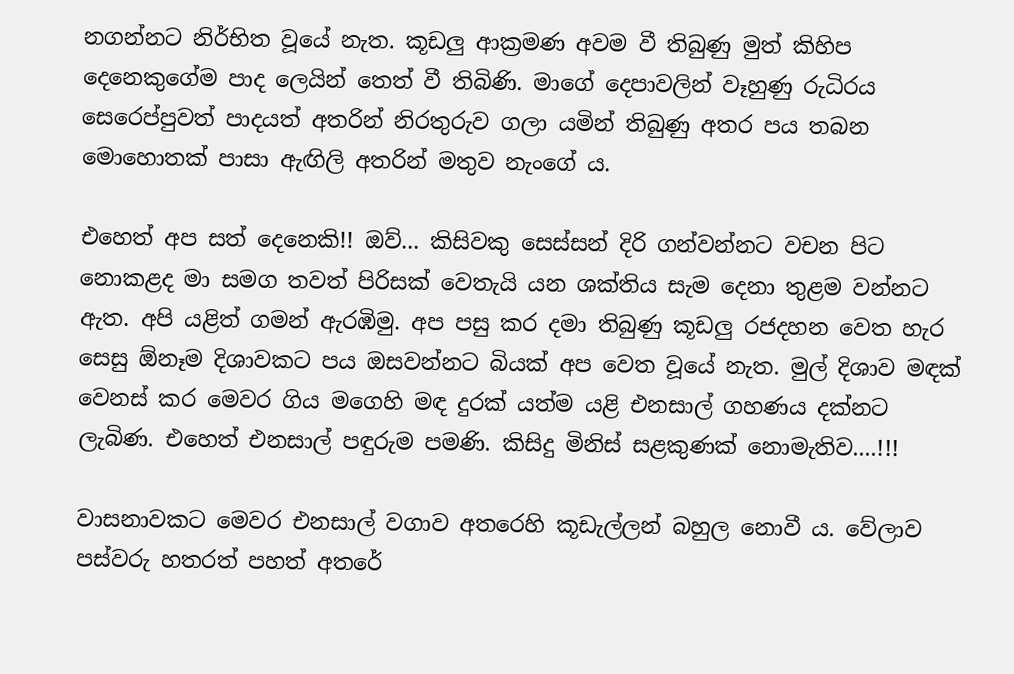නගන්නට නිර්භිත වූයේ නැත. කූඩලු ආක්‍රමණ අවම වී තිබුණු මුත් කිහිප දෙනෙකුගේම පාද ලෙයින් තෙත් වී තිබිණි. මාගේ දෙපාවලින් වෑහුණු රුධිරය සෙරෙප්පුවත් පාදයත් අතරින් නිරතුරුව ගලා යමින් තිබුණු අතර පය තබන මොහොතක් පාසා ඇඟිලි අතරින් මතුව නැංගේ ය.

එහෙත් අප සත් දෙනෙකි!! ඔව්... කිසිවකු සෙස්සන් දිරි ගන්වන්නට වචන පිට නොකළද මා සමග තවත් පිරිසක් වෙතැයි යන ශක්තිය සැම දෙනා තුළම වන්නට ඇත. අපි යළිත් ගමන් ඇරඹිමු. අප පසු කර දමා තිබුණු කූඩලු රජදහන වෙත හැර සෙසු ඕනෑම දිශාවකට පය ඔසවන්නට බියක් අප වෙත වූයේ නැත. මුල් දිශාව මඳක් වෙනස් කර මෙවර ගිය මගෙහි මඳ දුරක් යත්ම යළි එනසාල් ගහණය දක්නට ලැබිණ. එහෙත් එනසාල් පඳුරුම පමණි. කිසිදු මිනිස් සළකුණක් නොමැතිව....!!!

වාසනාවකට මෙවර එනසාල් වගාව අතරෙහි කූඩැල්ලන් බහුල නොවී ය. වේලාව පස්වරු හතරත් පහත් අතරේ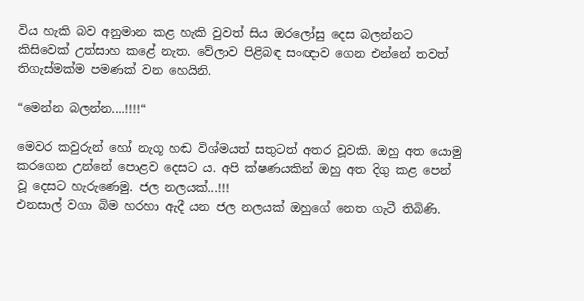විය හැකි බව අනුමාන කළ හැකි වුවත් සිය ඔරලෝසු දෙස බලන්නට කිසිවෙක් උත්සාහ කළේ නැත. වේලාව පිළිබඳ සංඥාව ගෙන එන්නේ තවත් තිගැස්මක්ම පමණක් වන හෙයිනි.

“මෙන්න බලන්න....!!!!“

මෙවර කවුරුන් හෝ නැගූ හඬ විශ්මයත් සතුටත් අතර වූවකි. ඔහු අත යොමු කරගෙන උන්නේ පොළව දෙසට ය. අපි ක්ෂණයකින් ඔහු අත දිගු කළ පෙන් වූ දෙසට හැරු‍ණෙමු. ජල නලයක්...!!!
එනසාල් වගා බිම හරහා ඇදී යන ජල නලයක් ඔහුගේ නෙත ගැටී තිබිණි.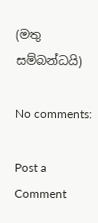(මතු සම්බන්ධයි)

No comments:

Post a Comment